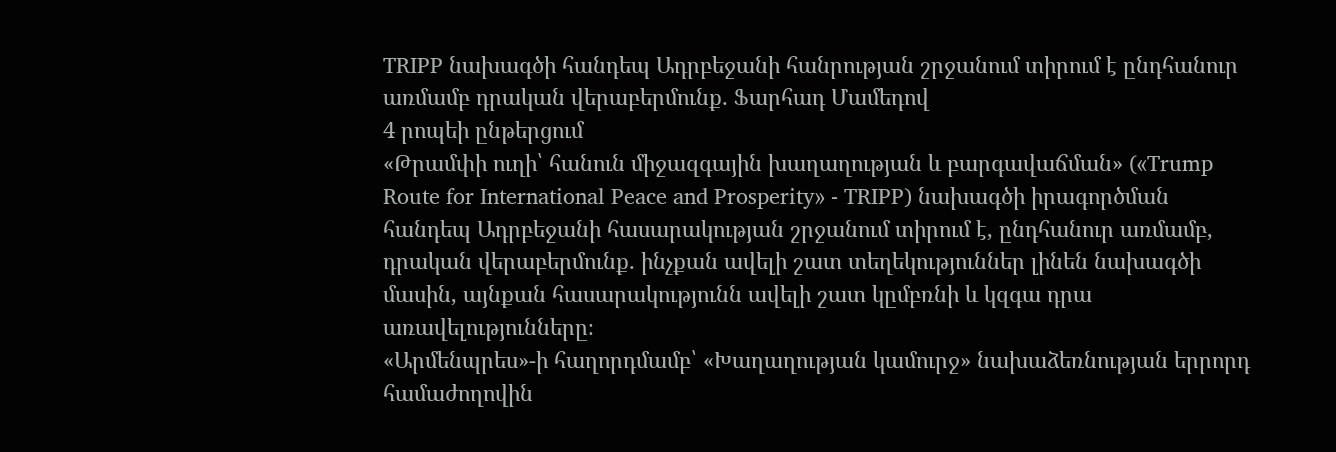TRIPP նախագծի հանդեպ Ադրբեջանի հանրության շրջանում տիրում է ընդհանուր առմամբ դրական վերաբերմունք․ Ֆարհադ Մամեդով
4 րոպեի ընթերցում
«Թրամփի ուղի՝ հանուն միջազգային խաղաղության և բարգավաճման» («Trump Route for International Peace and Prosperity» - TRIPP) նախագծի իրագործման հանդեպ Ադրբեջանի հասարակության շրջանում տիրում է, ընդհանուր առմամբ, դրական վերաբերմունք․ ինչքան ավելի շատ տեղեկություններ լինեն նախագծի մասին, այնքան հասարակությունն ավելի շատ կըմբռնի և կզգա դրա առավելությունները։
«Արմենպրես»-ի հաղորդմամբ՝ «Խաղաղության կամուրջ» նախաձեռնության երրորդ համաժողովին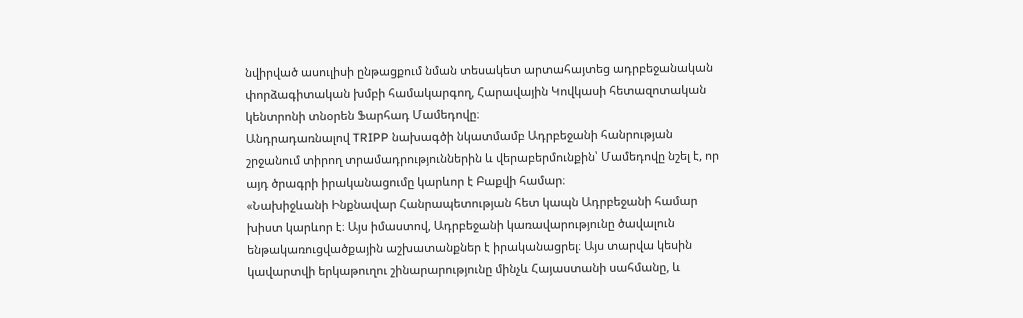նվիրված ասուլիսի ընթացքում նման տեսակետ արտահայտեց ադրբեջանական փորձագիտական խմբի համակարգող, Հարավային Կովկասի հետազոտական կենտրոնի տնօրեն Ֆարհադ Մամեդովը։
Անդրադառնալով TRIPP նախագծի նկատմամբ Ադրբեջանի հանրության շրջանում տիրող տրամադրություններին և վերաբերմունքին՝ Մամեդովը նշել է, որ այդ ծրագրի իրականացումը կարևոր է Բաքվի համար։
«Նախիջևանի Ինքնավար Հանրապետության հետ կապն Ադրբեջանի համար խիստ կարևոր է։ Այս իմաստով, Ադրբեջանի կառավարությունը ծավալուն ենթակառուցվածքային աշխատանքներ է իրականացրել։ Այս տարվա կեսին կավարտվի երկաթուղու շինարարությունը մինչև Հայաստանի սահմանը, և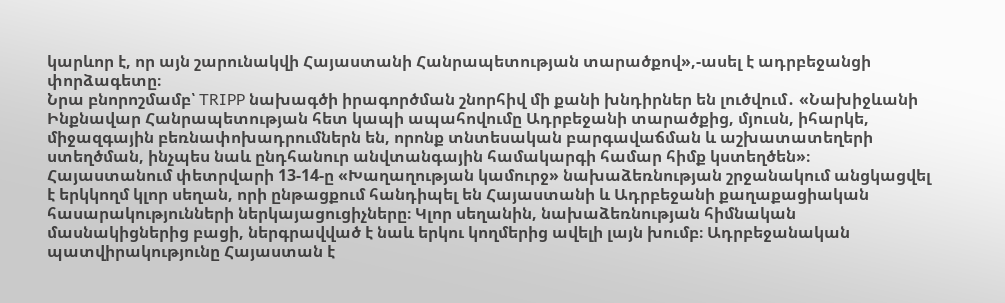կարևոր է, որ այն շարունակվի Հայաստանի Հանրապետության տարածքով»,-ասել է ադրբեջանցի փորձագետը։
Նրա բնորոշմամբ՝ TRIPP նախագծի իրագործման շնորհիվ մի քանի խնդիրներ են լուծվում․ «Նախիջևանի Ինքնավար Հանրապետության հետ կապի ապահովումը Ադրբեջանի տարածքից, մյուսն, իհարկե, միջազգային բեռնափոխադրումներն են, որոնք տնտեսական բարգավաճման և աշխատատեղերի ստեղծման, ինչպես նաև ընդհանուր անվտանգային համակարգի համար հիմք կստեղծեն»։
Հայաստանում փետրվարի 13-14-ը «Խաղաղության կամուրջ» նախաձեռնության շրջանակում անցկացվել է երկկողմ կլոր սեղան, որի ընթացքում հանդիպել են Հայաստանի և Ադրբեջանի քաղաքացիական հասարակությունների ներկայացուցիչները։ Կլոր սեղանին, նախաձեռնության հիմնական մասնակիցներից բացի, ներգրավված է նաև երկու կողմերից ավելի լայն խումբ։ Ադրբեջանական պատվիրակությունը Հայաստան է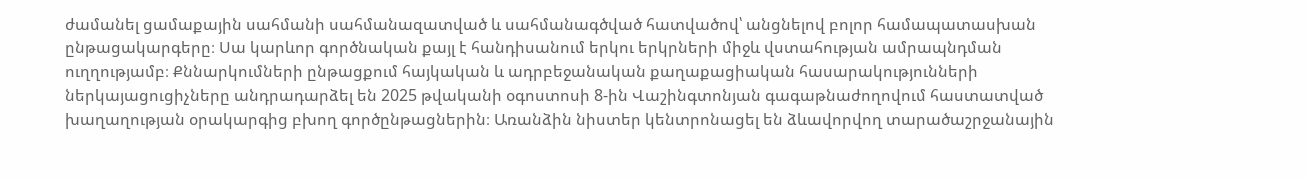ժամանել ցամաքային սահմանի սահմանազատված և սահմանագծված հատվածով՝ անցնելով բոլոր համապատասխան ընթացակարգերը։ Սա կարևոր գործնական քայլ է հանդիսանում երկու երկրների միջև վստահության ամրապնդման ուղղությամբ։ Քննարկումների ընթացքում հայկական և ադրբեջանական քաղաքացիական հասարակությունների ներկայացուցիչները անդրադարձել են 2025 թվականի օգոստոսի 8-ին Վաշինգտոնյան գագաթնաժողովում հաստատված խաղաղության օրակարգից բխող գործընթացներին։ Առանձին նիստեր կենտրոնացել են ձևավորվող տարածաշրջանային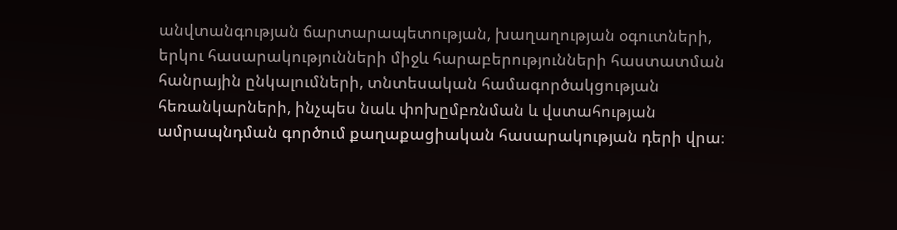անվտանգության ճարտարապետության, խաղաղության օգուտների, երկու հասարակությունների միջև հարաբերությունների հաստատման հանրային ընկալումների, տնտեսական համագործակցության հեռանկարների, ինչպես նաև փոխըմբռնման և վստահության ամրապնդման գործում քաղաքացիական հասարակության դերի վրա։